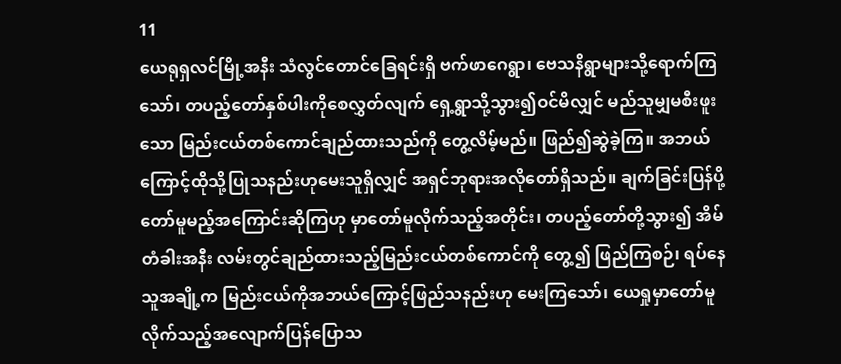11
ယေရုရှလင်မြို့အနီး သံလွင်တောင်ခြေရင်းရှိ ဗက်ဖာဂေရွာ၊ ဗေသနိရွာများသို့ရောက်ကြသော်၊ တပည့်တော်နှစ်ပါးကိုစေလွှတ်လျက် ရှေ့ရွာသို့သွား၍ဝင်မိလျှင် မည်သူမျှမစီးဖူးသော မြည်းငယ်တစ်ကောင်ချည်ထားသည်ကို တွေ့လိမ့်မည်။ ဖြည်၍ဆွဲခဲ့ကြ။ အဘယ်ကြောင့်ထိုသို့ပြုသနည်းဟုမေးသူရှိလျှင် အရှင်ဘုရားအလိုတော်ရှိသည်။ ချက်ခြင်းပြန်ပို့တော်မူမည့်အကြောင်းဆိုကြဟု မှာတော်မူလိုက်သည့်အတိုင်း၊ တပည့်တော်တို့သွား၍ အိမ်တံခါးအနီး လမ်းတွင်ချည်ထားသည့်မြည်းငယ်တစ်ကောင်ကို တွေ့၍ ဖြည်ကြစဉ်၊ ရပ်နေသူအချို့က မြည်းငယ်ကိုအဘယ်ကြောင့်ဖြည်သနည်းဟု မေးကြသော်၊ ယေရှုမှာတော်မူလိုက်သည့်အလျောက်ပြန်ပြောသ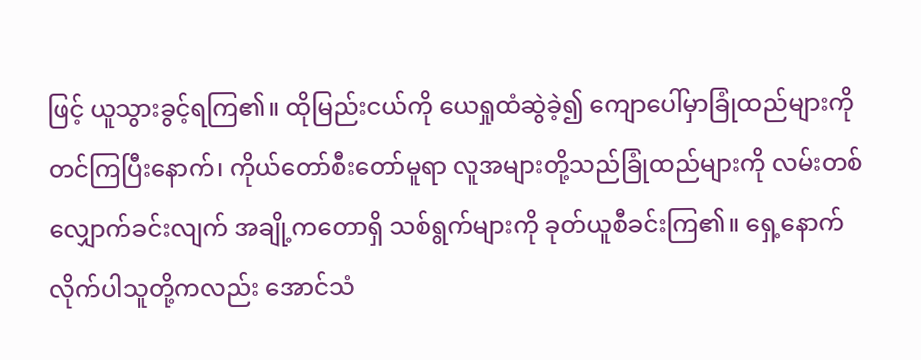ဖြင့် ယူသွားခွင့်ရကြ၏။ ထိုမြည်းငယ်ကို ယေရှုထံဆွဲခဲ့၍ ကျောပေါ်မှာခြုံထည်များကို တင်ကြပြီးနောက်၊ ကိုယ်တော်စီးတော်မူရာ လူအများတို့သည်ခြုံထည်များကို လမ်းတစ်လျှောက်ခင်းလျက် အချို့ကတောရှိ သစ်ရွက်များကို ခုတ်ယူစီခင်းကြ၏။ ရှေ့နောက်လိုက်ပါသူတို့ကလည်း အောင်သံ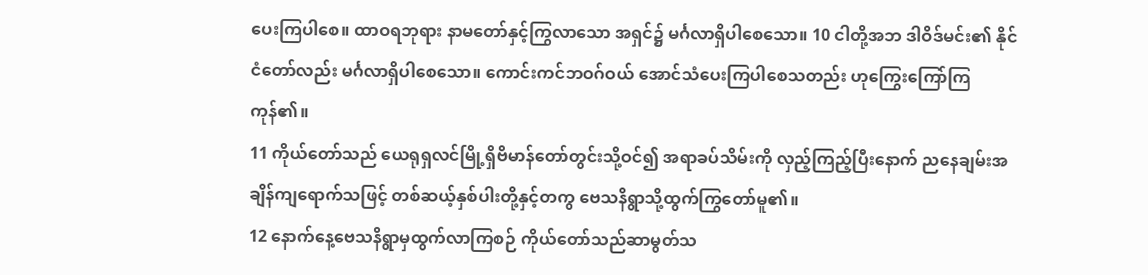ပေးကြပါစေ။ ထာဝရဘုရား နာမတော်နှင့်ကြွလာသော အရှင်၌ မင်္ဂလာရှိပါစေသော။ 10 ငါတို့အဘ ဒါဝိဒ်မင်း၏ နိုင်ငံတော်လည်း မင်္ဂလာရှိပါစေသော။ ကောင်းကင်ဘဝဂ်ဝယ် အောင်သံပေးကြပါစေသတည်း ဟုကြွေးကြော်ကြကုန်၏။
11 ကိုယ်တော်သည် ယေရုရှလင်မြို့ရှိဗိမာန်တော်တွင်းသို့ဝင်၍ အရာခပ်သိမ်းကို လှည့်ကြည့်ပြီးနောက် ညနေချမ်းအချိန်ကျရောက်သဖြင့် တစ်ဆယ့်နှစ်ပါးတို့နှင့်တကွ ဗေသနိရွာသို့ထွက်ကြွတော်မူ၏။
12 နောက်နေ့ဗေသနိရွာမှထွက်လာကြစဉ် ကိုယ်တော်သည်ဆာမွတ်သ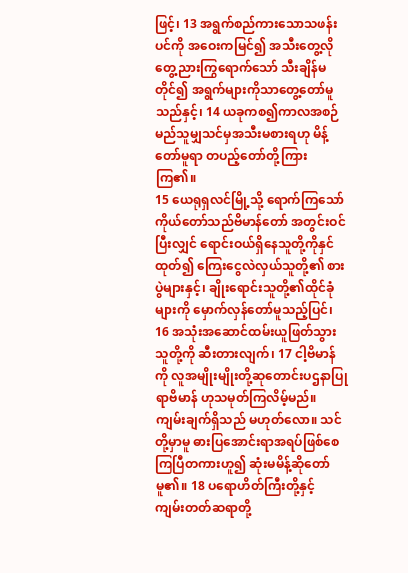ဖြင့်၊ 13 အရွက်စည်ကားသောသဖန်းပင်ကို အဝေးကမြင်၍ အသီးတွေ့လိုတွေ့ညားကြွရောက်သော် သီးချိန်မတိုင်၍ အရွက်များကိုသာတွေ့တော်မူသည်နှင့်၊ 14 ယခုကစ၍ကာလအစဉ် မည်သူမျှသင်မှအသီးမစားရဟု မိန့်တော်မူရာ တပည့်တော်တို့ကြားကြ၏။
15 ယေရုရှလင်မြို့သို့ ရောက်ကြသော်ကိုယ်တော်သည်ဗိမာန်တော် အတွင်းဝင်ပြီးလျှင် ရောင်းဝယ်ရှိနေသူတို့ကိုနှင်ထုတ်၍ ကြေးငွေလဲလှယ်သူတို့၏ စားပွဲများနှင့်၊ ချိုးရောင်းသူတို့၏ထိုင်ခုံများကို မှောက်လှန်တော်မူသည့်ပြင်၊ 16 အသုံးအဆောင်ထမ်းယူဖြတ်သွားသူတို့ကို ဆီးတားလျက်၊ 17 ငါ့ဗိမာန်ကို လူအမျိုးမျိုးတို့ဆုတောင်းပဌနာပြုရာဗိမာန် ဟုသမုတ်ကြလိမ့်မည်။ ကျမ်းချက်ရှိသည် မဟုတ်လော။ သင်တို့မှာမူ ဓားပြအောင်းရာအရပ်ဖြစ်စေကြပြီတကားဟူ၍ ဆုံးမမိန့်ဆိုတော်မူ၏။ 18 ပရောဟိတ်ကြီးတို့နှင့် ကျမ်းတတ်ဆရာတို့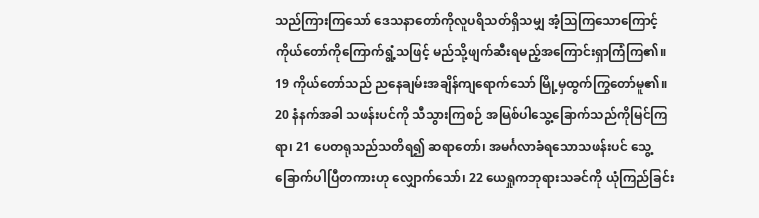သည်ကြားကြသော် ဒေသနာတော်ကိုလူပရိသတ်ရှိသမျှ အံ့သြကြသောကြောင့် ကိုယ်တော်ကိုကြောက်ရွံ့သဖြင့် မည်သို့ဖျက်ဆီးရမည့်အကြောင်းရှာကြံကြ၏။ 19 ကိုယ်တော်သည် ညနေချမ်းအချိန်ကျရောက်သော် မြို့မှထွက်ကြွတော်မူ၏။
20 နံနက်အခါ သဖန်းပင်ကို သီသွားကြစဉ် အမြစ်ပါသွေ့ခြောက်သည်ကိုမြင်ကြရာ၊ 21 ပေတရုသည်သတိရ၍ ဆရာတော်၊ အမင်္ဂလာခံရသောသဖန်းပင် သွေ့ခြောက်ပါပြီတကားဟု လျှောက်သော်၊ 22 ယေရှုကဘုရားသခင်ကို ယုံကြည်ခြင်း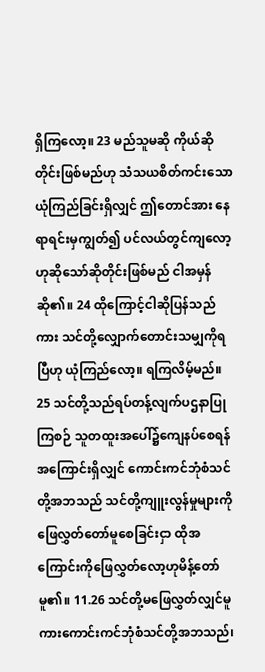ရှိကြလော့။ 23 မည်သူမဆို ကိုယ်ဆိုတိုင်းဖြစ်မည်ဟု သံသယစိတ်ကင်းသောယုံကြည်ခြင်းရှိလျှင် ဤတောင်အား နေရာရင်းမှကျွတ်၍ ပင်လယ်တွင်ကျလော့ဟုဆိုသော်ဆိုတိုင်းဖြစ်မည် ငါအမှန်ဆို၏။ 24 ထိုကြောင့်ငါဆိုပြန်သည်ကား သင်တို့လျှောက်တောင်းသမျှကိုရပြီဟု ယုံကြည်လော့။ ရကြလိမ့်မည်။ 25 သင်တို့သည်ရပ်တန့်လျက်ပဌနာပြုကြစဉ် သူတထူးအပေါ်၌ကျေနပ်စေရန် အကြောင်းရှိလျှင် ကောင်းကင်ဘုံစံသင်တို့အဘသည် သင်တို့ကျူးလွန်မှုများကို ဖြေလွှတ်တော်မူစေခြင်းငှာ ထိုအကြောင်းကိုဖြေလွှတ်လော့ဟုမိန့်တော်မူ၏။ 11.26 သင်တို့မဖြေလွှတ်လျှင်မူကားကောင်းကင်ဘုံစံသင်တို့အဘသည်၊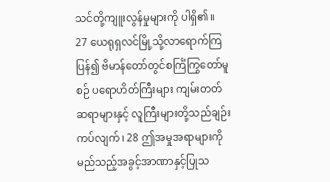သင်တို့ကျူးလွန်မှုများကို ပါရှိ၏။
27 ယေရုရှလင်မြို့သို့လာရောက်ကြပြန်၍ ဗိမာန်တော်တွင်စင်္ကြံကြွတော်မူစဉ် ပရောဟိတ်ကြီးများ ကျမ်းတတ်ဆရာများနှင့် လူကြီးများတို့သည်ချဉ်းကပ်လျက်၊ 28 ဤအမှုအရာများကို မည်သည့်အခွင့်အာဏာနှင့်ပြုသ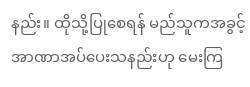နည်း။ ထိုသို့ပြုစေရန် မည်သူကအခွင့်အာဏာအပ်ပေးသနည်းဟု မေးကြ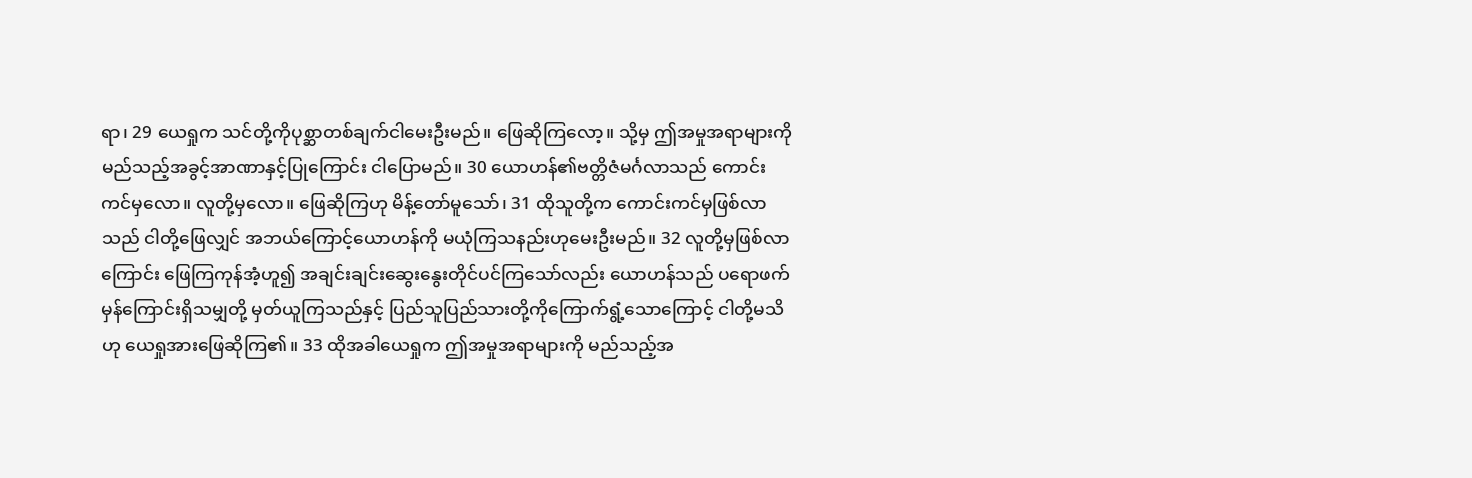ရာ၊ 29 ယေရှုက သင်တို့ကိုပုစ္ဆာတစ်ချက်ငါမေးဦးမည်။ ဖြေဆိုကြလော့။ သို့မှ ဤအမှုအရာများကို မည်သည့်အခွင့်အာဏာနှင့်ပြုကြောင်း ငါပြောမည်။ 30 ယောဟန်၏ဗတ္တိဇံမင်္ဂလာသည် ကောင်းကင်မှလော။ လူတို့မှလော။ ဖြေဆိုကြဟု မိန့်တော်မူသော်၊ 31 ထိုသူတို့က ကောင်းကင်မှဖြစ်လာသည် ငါတို့ဖြေလျှင် အဘယ်ကြောင့်ယောဟန်ကို မယုံကြသနည်းဟုမေးဦးမည်။ 32 လူတို့မှဖြစ်လာကြောင်း ဖြေကြကုန်အံ့ဟူ၍ အချင်းချင်းဆွေးနွေးတိုင်ပင်ကြသော်လည်း ယောဟန်သည် ပရောဖက်မှန်ကြောင်းရှိသမျှတို့ မှတ်ယူကြသည်နှင့် ပြည်သူပြည်သားတို့ကိုကြောက်ရွံ့သောကြောင့် ငါတို့မသိဟု ယေရှုအားဖြေဆိုကြ၏။ 33 ထိုအခါယေရှုက ဤအမှုအရာများကို မည်သည့်အ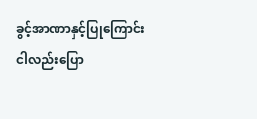ခွင့်အာဏာနှင့်ပြုကြောင်း ငါလည်းပြော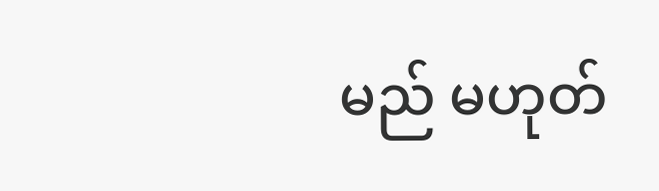မည် မဟုတ်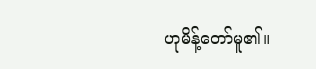ဟုမိန့်တော်မူ၏။